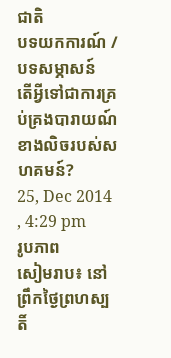ជាតិ
បទយកការណ៍ / បទសម្ភាសន៍
តើអ្វីទៅជាការគ្រប់គ្រងបារាយណ៍ខាងលិចរបស់សហគមន៍?
25, Dec 2014 , 4:29 pm
រូបភាព
សៀមរាប៖ នៅព្រឹកថ្ងៃព្រហស្បតិ៍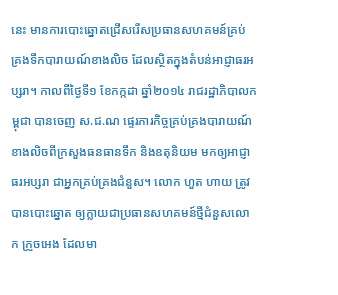នេះ មានការបោះឆ្នោតជ្រើសរើសប្រធានសហគមន៍គ្រប់គ្រងទឹកបារាយណ៍ខាងលិច ដែលស្ថិតក្នុងតំបន់អាជ្ញាធរអប្សរា។ កាលពីថ្ងៃទី១ ខែកក្កដា ឆ្នាំ២០១៤ រាជរដ្ឋាភិបាលកម្ពុជា បានចេញ ស.ជ.ណ ផ្ទេរភារកិច្ចគ្រប់គ្រងបារាយណ៍ខាងលិចពីក្រសួងធនធានទឹក និងឧតុនិយម មកឲ្យអាជ្ញាធរអប្សរា ជាអ្នកគ្រប់គ្រងជំនួស។ លោក ហួត ហាយ ត្រូវបានបោះឆ្នោត ឲ្យក្លាយជាប្រធានសហគមន៍ថ្មីជំនួសលោក ក្រួចអេង ដែលមា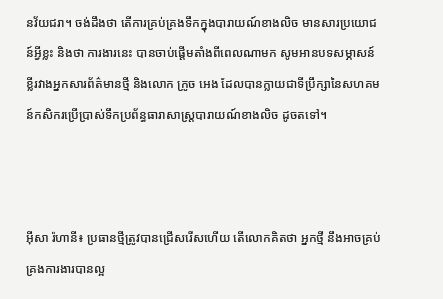នវ័យជរា។ ចង់ដឹងថា តើការគ្រប់គ្រងទឹកក្នុងបារាយណ៍ខាងលិច មានសារប្រយោជន៍អ្វីខ្លះ និងថា ការងារនេះ បានចាប់ផ្តើមតាំងពីពេលណាមក សូមអានបទសម្ភាសន៍ខ្លីរវាងអ្នកសារព័ត៌មានថ្មី និងលោក ក្រូច អេង ដែលបានក្លាយជាទីប្រឹក្សានៃសហគមន៍កសិករប្រើប្រាស់ទឹកប្រព័ន្ធធារាសាស្ត្របារាយណ៍ខាងលិច ដូចតទៅ។



អ៊ីសា រ៉ហានី៖ ប្រធានថ្មីត្រូវបានជ្រើសរើសហើយ តើលោកគិតថា អ្នកថ្មី នឹងអាចគ្រប់គ្រងការងារបានល្អ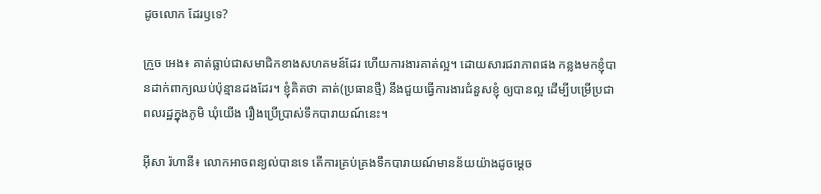ដូចលោក ដែរឫទេ?

ក្រួច អេង៖ គាត់ធ្លាប់ជាសមាជិកខាងសហគមន៍ដែរ ហើយការងារគាត់ល្អ។ ដោយសារជរាភាពផង កន្លងមកខ្ញុំបានដាក់ពាក្យឈប់ប៉ុន្មានដងដែរ។ ខ្ញុំគិតថា គាត់(ប្រធានថ្មី) នឹងជួយធ្វើការងារជំនួសខ្ញុំ ឲ្យបានល្អ ដើម្បីបម្រើប្រជាពលរដ្ឋក្នុងភូមិ ឃុំយើង រឿងប្រើប្រាស់ទឹកបារាយណ៍នេះ។

អ៊ីសា រ៉ហានី៖ លោកអាចពន្យល់បានទេ តើការគ្រប់គ្រងទឹកបារាយណ៍មានន័យយ៉ាងដូចម្តេច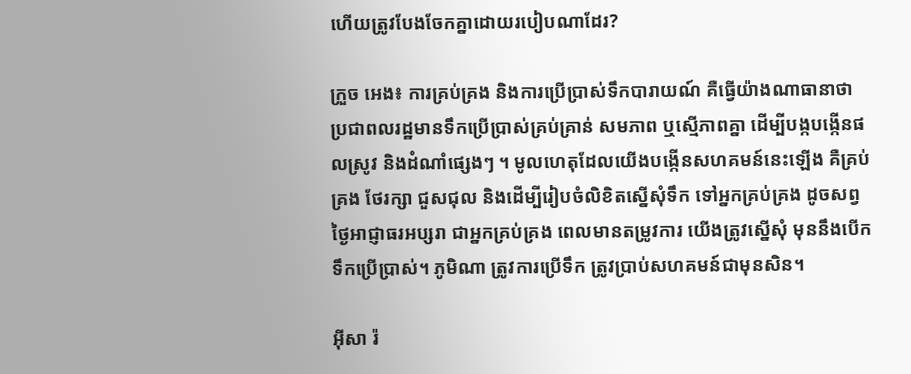ហើយត្រូវបែងចែកគ្នាដោយរបៀបណាដែរ?

ក្រួច អេង៖ ការគ្រប់គ្រង និងការប្រើប្រាស់ទឹកបារាយណ៍ គឺធ្វើយ៉ាងណាធានាថា ប្រជាពលរដ្ឋមានទឹកប្រើប្រាស់គ្រប់គ្រាន់ សមភាព ឬស្មើភាពគ្នា ដើម្បីបង្កបង្កើនផលស្រូវ និងដំណាំផ្សេងៗ ។ មូលហេតុដែលយើងបង្កើនសហគមន៍នេះឡើង គឺគ្រប់គ្រង ថែរក្សា ជួសជុល និងដើម្បីរៀបចំលិខិតស្នើសុំទឹក ទៅអ្នកគ្រប់គ្រង ដូចសព្វថ្ងៃអាជ្ញាធរអប្សរា ជាអ្នកគ្រប់គ្រង ពេលមានតម្រូវការ យើងត្រូវស្នើសុំ មុននឹងបើកទឹកប្រើប្រាស់។ ភូមិណា ត្រូវការប្រើទឹក ត្រូវប្រាប់សហគមន៍ជាមុនសិន។

អ៊ីសា រ៉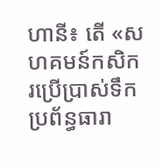ហានី៖ តើ «សហគមន៍កសិករប្រើប្រាស់ទឹកប្រព័ន្ធធារា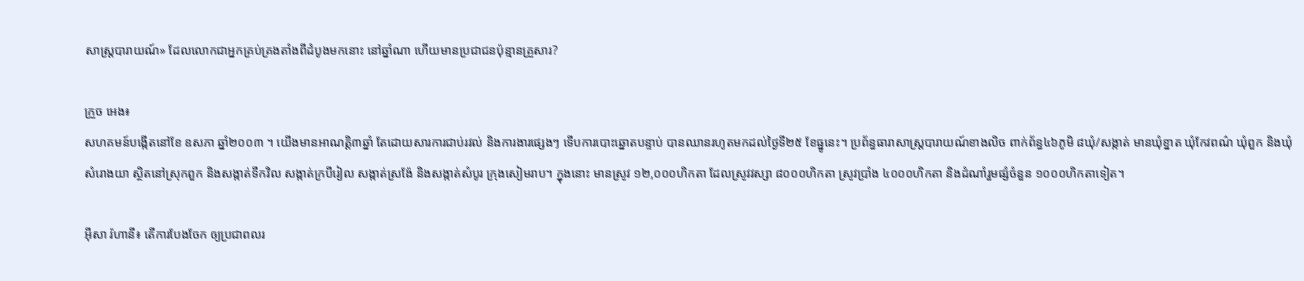សាស្ត្របារាយណ៍» ដែលលោកជាអ្នកគ្រប់គ្រងតាំងពីដំបូងមកនោះ នៅឆ្នាំណា ហើយមានប្រជាជនប៉ុន្មានគ្រួសារ?

ក្រួច អេង៖
សហគមន៍បង្កើតនៅខែ ឧសភា ឆ្នាំ២០០៣ ។ យើងមានអាណត្តិ៣ឆ្នាំ តែដោយសារការជាប់រវល់ និងការងារផ្សេងៗ ទើបការបោះឆ្នោតបន្ទាប់ បានឈានរហូតមកដល់ថ្ងៃទី២៥ ខែធ្នូនេះ។ ប្រព័ន្ធធារាសាស្ត្របារាយណ៍ខាងលិច ពាក់ព័ន្ធ៤៦ភូមិ ៨ឃុំ/សង្កាត់ មានឃុំខ្នាត ឃុំកែវពណ៌ ឃុំពួក និងឃុំសំរោងយា ស្ថិតនៅស្រុកពួក និងសង្កាត់ទឹកវិល សង្កាត់ក្របីរៀល សង្កាត់ស្រង៉ែ និងសង្កាត់សំបូរ ក្រុងសៀមរាប។ ក្នុងនោះ មានស្រូវ ១២,០០០ហិកតា ដែលស្រូវវស្សា ៨០០០ហិកតា ស្រូវប្រាំង ៤០០០ហិកតា និងដំណាំរួមផ្សំចំនួន ១០០០ហិកតាទៀត។

អ៊ីសា រ៉ហានី៖ តើការបែងចែក ឲ្យប្រជាពលរ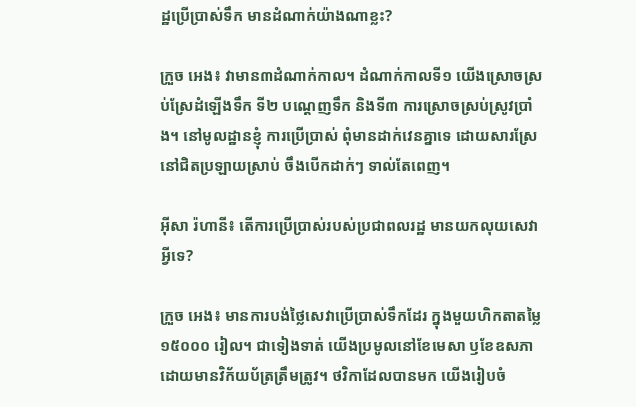ដ្ឋប្រើប្រាស់ទឹក មានដំណាក់យ៉ាងណាខ្លះ?

ក្រួច អេង៖ វាមាន៣ដំណាក់កាល។ ដំណាក់កាលទី១ យើងស្រោចស្រប់ស្រែដំឡើងទឹក ទី២ បណ្តេញទឹក និងទី៣ ការស្រោចស្រប់ស្រូវប្រាំង។ នៅមូលដ្ឋានខ្ញុំ ការប្រើប្រាស់ ពុំមានដាក់វេនគ្នាទេ ដោយសារស្រែនៅជិតប្រឡាយស្រាប់ ចឹងបើកដាក់ៗ ទាល់តែពេញ។

អ៊ីសា រ៉ហានី៖ តើការប្រើប្រាស់របស់ប្រជាពលរដ្ឋ មានយកលុយសេវាអ្វីទេ?

ក្រួច អេង៖ មានការបង់ថ្លៃសេវាប្រើប្រាស់ទឹកដែរ ក្នុងមួយហិកតាតម្លៃ ១៥០០០ រៀល។ ជាទៀងទាត់ យើងប្រមូលនៅខែមេសា ឫខែឧសភា ដោយមានវិក័យប័ត្រត្រឹមត្រូវ។ ថវិកាដែលបានមក យើងរៀបចំ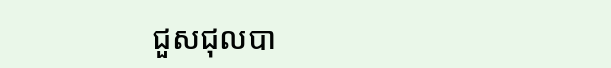ជួសជុលបា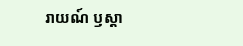រាយណ៍ ឫស្តា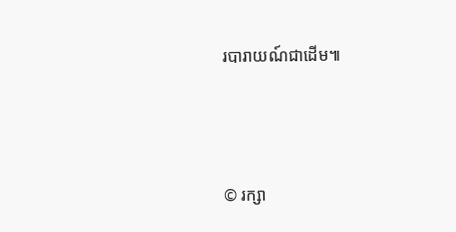របារាយណ៍ជាដើម៕




© រក្សា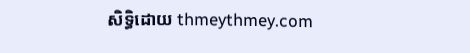សិទ្ធិដោយ thmeythmey.com